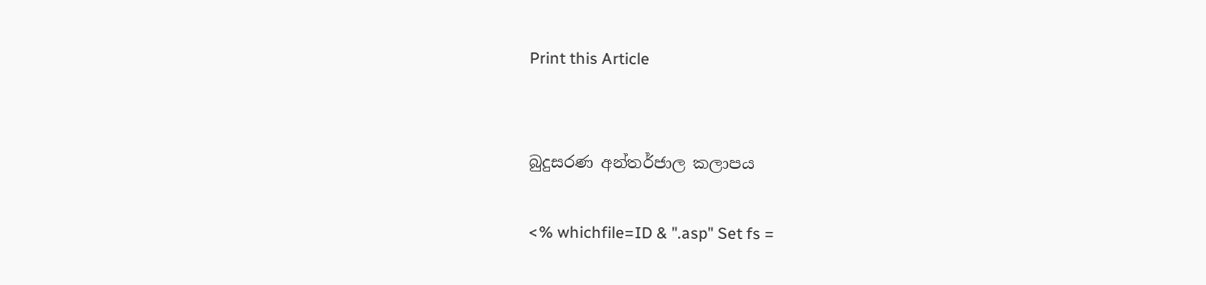Print this Article


බුදුසරණ අන්තර්ජාල කලාපය

<% whichfile=ID & ".asp" Set fs =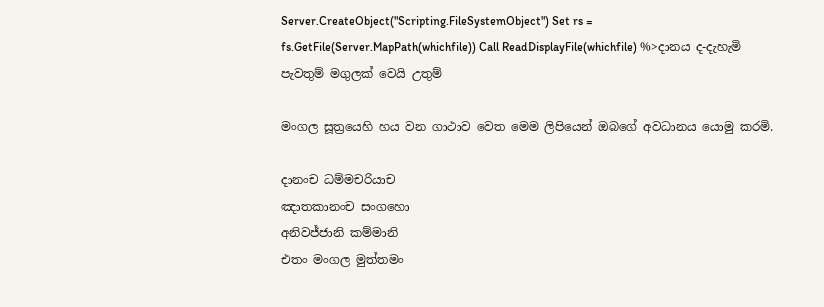Server.CreateObject("Scripting.FileSystemObject") Set rs = fs.GetFile(Server.MapPath(whichfile)) Call ReadDisplayFile(whichfile) %>දානය ද-දැහැමි පැවතුම් මගුලක් වෙයි උතුම්

මංගල සූත්‍රයෙහි හය වන ගාථාව වෙත මෙම ලිපියෙන් ඔබගේ අවධානය යොමු කරමි.

දානංච ධම්මචරියාච
ඤාතකානංච සංගහො
අනිවජ්ජානි කම්මානි
එතං මංගල මුත්තමං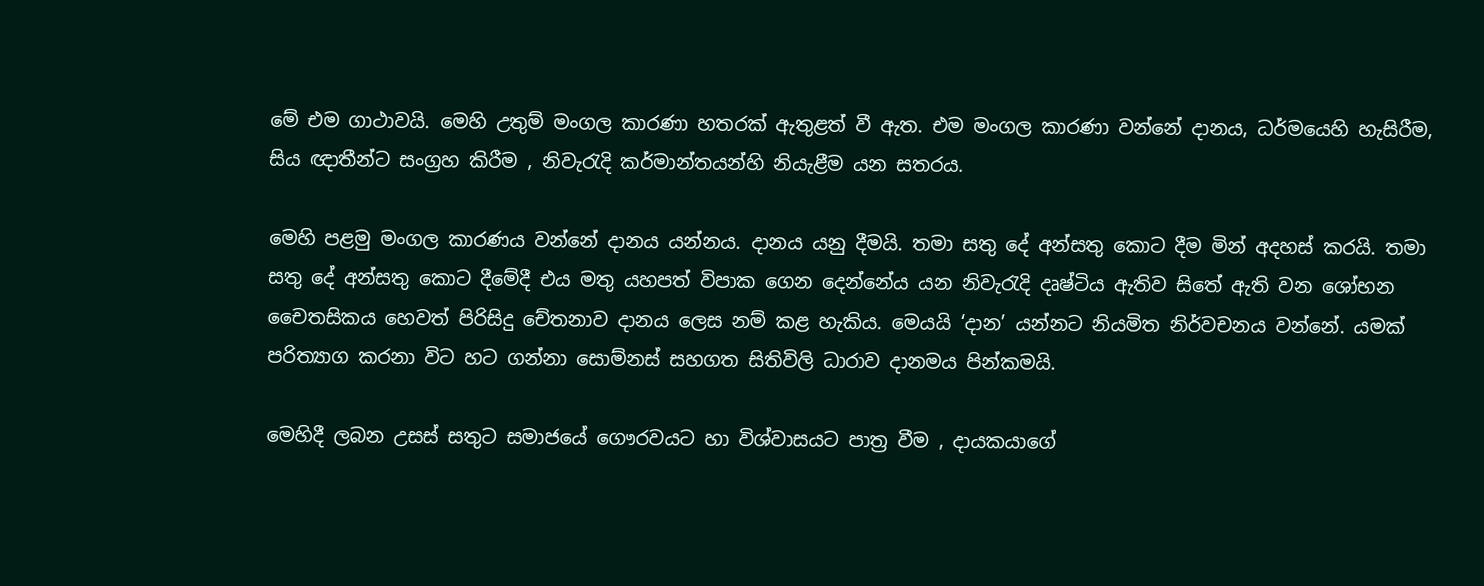මේ එම ගාථාවයි. මෙහි උතුම් මංගල කාරණා හතරක් ඇතුළත් වී ඇත. එම මංගල කාරණා වන්නේ දානය, ධර්මයෙහි හැසිරීම, සිය ඥාතීන්ට සංග්‍රහ කිරීම , නිවැරැදි කර්මාන්තයන්හි නියැළීම යන සතරය.

මෙහි පළමු මංගල කාරණය වන්නේ දානය යන්නය. දානය යනු දීමයි. තමා සතු දේ අන්සතු කොට දීම මින් අදහස් කරයි. තමා සතු දේ අන්සතු කොට දීමේදී එය මතු යහපත් විපාක ගෙන දෙන්නේය යන නිවැරැදි දෘෂ්ටිය ඇතිව සිතේ ඇති වන ශෝභන චෛතසිකය හෙවත් පිරිසිදු චේතනාව දානය ලෙස නම් කළ හැකිය. මෙයයි ‘දාන’ යන්නට නියමිත නිර්වචනය වන්නේ. යමක් පරිත්‍යාග කරනා විට හට ගන්නා සොම්නස් සහගත සිතිවිලි ධාරාව දානමය පින්කමයි.

මෙහිදී ලබන උසස් සතුට සමාජයේ ගෞරවයට හා විශ්වාසයට පාත්‍ර වීම , දායකයාගේ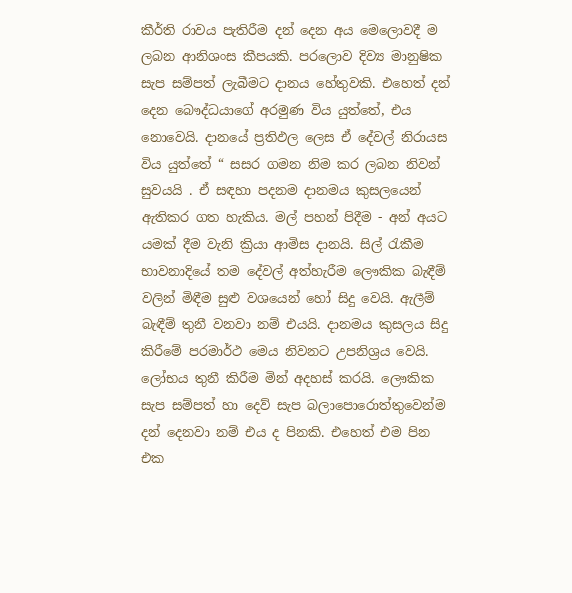කීර්ති රාවය පැතිරීම දන් දෙන අය මෙලොවදී ම ලබන ආනිශංස කීපයකි. පරලොව දිව්‍ය මානුෂික සැප සම්පත් ලැබීමට දානය හේතුවකි. එහෙත් දන් දෙන බෞද්ධයාගේ අරමුණ විය යුත්තේ, එය නොවෙයි. දානයේ ප්‍රතිඵල ලෙස ඒ දේවල් නිරායස විය යුත්තේ “ සසර ගමන නිම කර ලබන නිවන් සුවයයි . ඒ සඳහා පදනම දානමය කුසලයෙන් ඇතිකර ගත හැකිය. මල් පහන් පිදීම - අන් අයට යමක් දීම වැනි ක්‍රියා ආමිස දානයි. සිල් රැකීම භාවනාදියේ තම දේවල් අත්හැරීම ලෞකික බැඳීම් වලින් මිඳීම සුළු වශයෙන් හෝ සිදු වෙයි. ඇලීම් බැඳීම් තුනී වනවා නම් එයයි. දානමය කුසලය සිදු කිරීමේ පරමාර්ථ මෙය නිවනට උපනිශ්‍රය වෙයි. ලෝභය තුනී කිරීම මින් අදහස් කරයි. ලෞකික සැප සම්පත් හා දෙව් සැප බලාපොරොත්තුවෙන්ම දන් දෙනවා නම් එය ද පිනකි. එහෙත් එම පින එක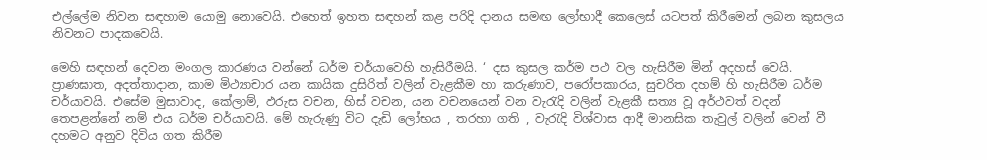එල්ලේම නිවන සඳහාම යොමු නොවෙයි. එහෙත් ඉහත සඳහන් කළ පරිදි දානය සමඟ ලෝභාදී කෙලෙස් යටපත් කිරීමෙන් ලබන කුසලය නිවනට පාදකවෙයි.

මෙහි සඳහන් දෙවන මංගල කාරණය වන්නේ ධර්ම චර්යාවෙහි හැසිරීමයි. ‘ දස කුසල කර්ම පථ වල හැසිරීම මින් අදහස් වෙයි. ප්‍රාණඝාත, අදත්තාදාන, කාම මිථ්‍යාචාර යන කායික දුසිරිත් වලින් වැළකීම හා කරුණාව, පරෝපකාරය, සුචරිත දහම් හි හැසිරීම ධර්ම චර්යාවයි. එසේම මුසාවාද, කේලාම්, ඵරුස වචන, හිස් වචන, යන වචනයෙන් වන වැරැදි වලින් වැළකී සත්‍ය වූ අර්ථවත් වදන් තෙපළන්නේ නම් එය ධර්ම චර්යාවයි. මේ හැරුණු විට දැඩි ලෝභය , තරහා ගති , වැරැදි විශ්වාස ආදී මානසික තැවුල් වලින් වෙන් වී දහමට අනුව දිවිය ගත කිරීම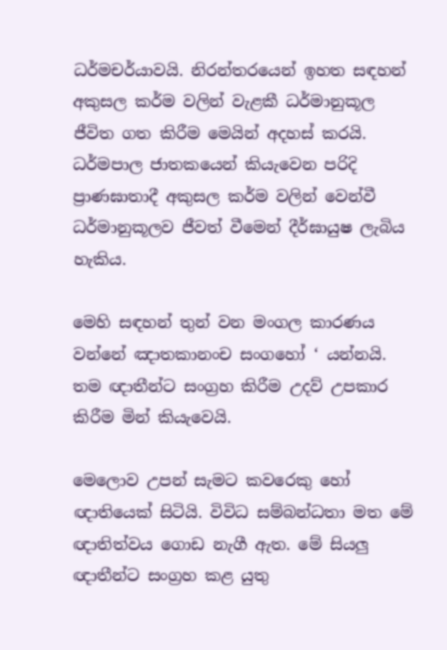ධර්මචර්යාවයි. නිරන්තරයෙන් ඉහත සඳහන් අකුසල කර්ම වලින් වැළකී ධර්මානුකූල ජීවිත ගත කිරීම මෙයින් අදහස් කරයි. ධර්මපාල ජාතකයෙන් කියැවෙන පරිදි ප්‍රාණඝාතාදී අකුසල කර්ම වලින් වෙන්වී ධර්මානුකූලව ජීවත් වීමෙන් දීර්ඝායුෂ ලැබිය හැකිය.

මෙහි සඳහන් තුන් වන මංගල කාරණය වන්නේ ඤාතකානංච සංගහෝ ‘ යන්නයි. තම ඥාතීන්ට සංග්‍රහ කිරීම උදව් උපකාර කිරීම මින් කියැවෙයි.

මෙලොව උපන් සැමට කවරෙකු හෝ ඥාතියෙක් සිටියි. විවිධ සම්බන්ධතා මත මේ ඥාතිත්වය ගොඩ නැගී ඇත. මේ සියලු ඥාතීන්ට සංග්‍රහ කළ යුතු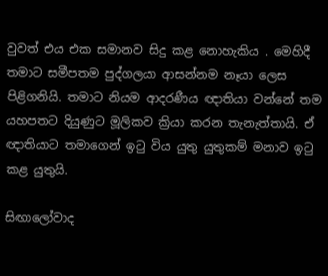වුවත් එය එක සමානව සිදු කළ නොහැකිය . මෙහිදී තමාට සමීපතම පුද්ගලයා ආසන්නම නෑයා ලෙස පිළිගනියි. තමාට නියම ආදරණීය ඥාතියා වන්නේ තම යහපතට දියුණුට මූලිකව ක්‍රියා කරන තැනැත්තායි. ඒ ඥාතියාට තමාගෙන් ඉටු විය යුතු යුතුකම් මනාව ඉටු කළ යුතුයි.

සිඟාලෝවාද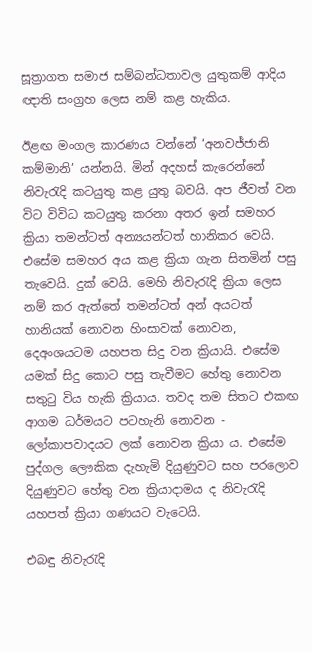සූත්‍රාගත සමාජ සම්බන්ධතාවල යුතුකම් ආදිය ඥාති සංග්‍රහ ලෙස නම් කළ හැකිය.

ඊළඟ මංගල කාරණය වන්නේ ‘අනවජ්ජානි කම්මානි’ යන්නයි. මින් අදහස් කැරෙන්නේ නිවැරැදි කටයුතු කළ යුතු බවයි. අප ජීවත් වන විට විවිධ කටයුතු කරනා අතර ඉන් සමහර ක්‍රියා තමන්ටත් අන්‍යයන්ටත් හානිකර වෙයි. එසේම සමහර අය කළ ක්‍රියා ගැන සිතමින් පසු තැවෙයි. දුක් වෙයි. මෙහි නිවැරැදි ක්‍රියා ලෙස නම් කර ඇත්තේ තමන්ටත් අන් අයටත් හානියක් නොවන හිංසාවක් නොවන, දෙඅංශයටම යහපත සිදු වන ක්‍රියායි. එසේම යමක් සිදු කොට පසු තැවීමට හේතු නොවන සතුටු විය හැකි ක්‍රියාය. තවද තම සිතට එකඟ ආගම ධර්මයට පටහැනි නොවන - ලෝකාපවාදයට ලක් නොවන ක්‍රියා ය. එසේම පුද්ගල ලෞකික දැහැමි දියුණුවට සහ පරලොව දියුණුවට හේතු වන ක්‍රියාදාමය ද නිවැරැදි යහපත් ක්‍රියා ගණයට වැටෙයි.

එබඳු නිවැරැදි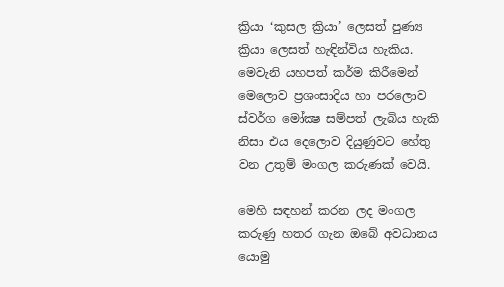ක්‍රියා ‘කුසල ක්‍රියා’ ලෙසත් පුණ්‍ය ක්‍රියා ලෙසත් හැඳින්විය හැකිය. මෙවැනි යහපත් කර්ම කිරීමෙන් මෙලොව ප්‍රශංසාදිය හා පරලොව ස්වර්ග මෝක්‍ෂ සම්පත් ලැබිය හැකි නිසා එය දෙලොව දියුණුවට හේතු වන උතුම් මංගල කරුණක් වෙයි.

මෙහි සඳහන් කරන ලද මංගල කරුණු හතර ගැන ඔබේ අවධානය යොමු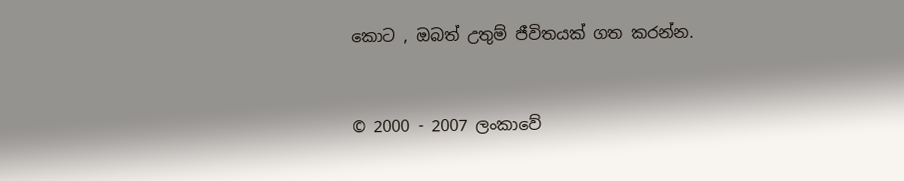කොට , ඔබත් උතුම් ජීවිතයක් ගත කරන්න.


© 2000 - 2007 ලංකාවේ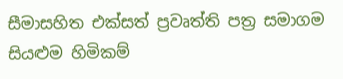සීමාසහිත එක්සත් ප්‍රවෘත්ති පත්‍ර සමාගම
සියළුම හිමිකම්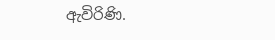ඇවිරිණි.